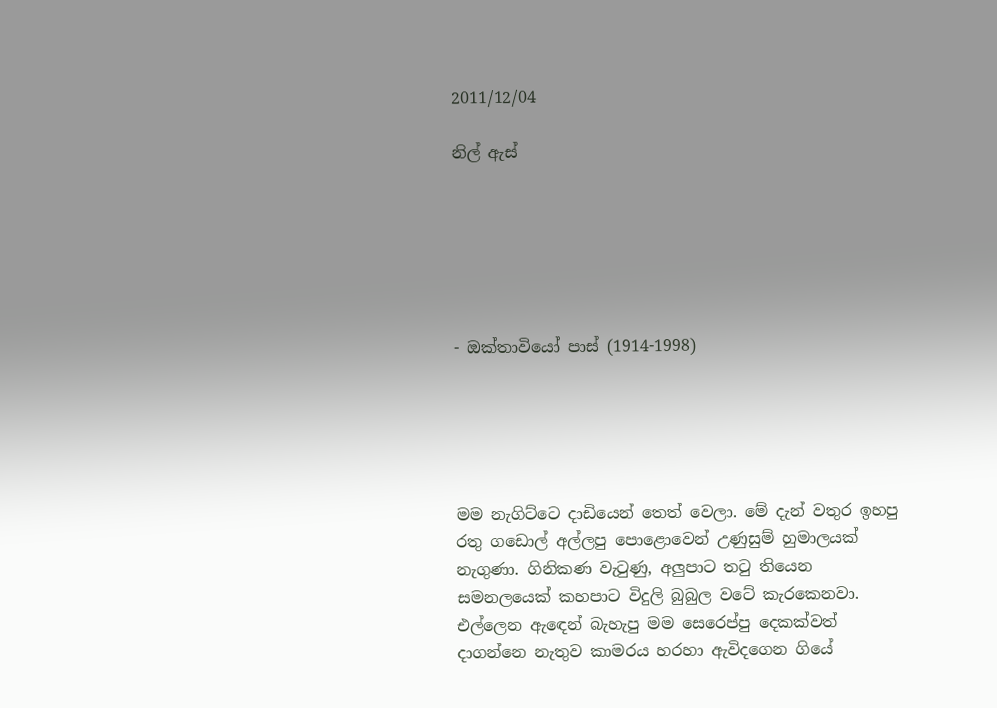2011/12/04

නිල් ඇස්






- ඔක්තාවියෝ පාස් (1914-1998)





මම නැගිට්ටෙ දාඩියෙන් තෙත් වෙලා. මේ දැන් වතුර ඉහපු රතු ගඩොල් අල්ලපු පොළොවෙන් උණුසුම් හුමාලයක් නැගුණා. ගිනිකණ වැටුණු, අලුපාට තටු තියෙන  සමනලයෙක් කහපාට විදුලි බුබුල වටේ කැරකෙනවා. එල්ලෙන ඇ‍‍ඳෙන් බැහැපු මම සෙරෙප්පු දෙකක්වත් දාගන්නෙ නැතුව කාමරය හරහා ඇවිදගෙන ගියේ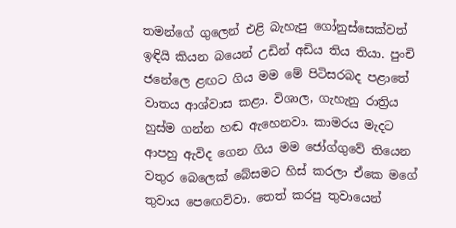තමන්ගේ ගුලෙන් එළි බැහැපු ගෝනුස්සෙක්වත් ඉඳියි කියන බයෙන් උඩින් අඩිය තිය තියා. පුංචි ජනේලෙ ළඟට ගිය මම මේ පිටිසරබද පළාතේ වාතය ආශ්වාස කළා. විශාල, ගැහැනු රාත්‍රිය හුස්ම ගන්න හඬ ඇහෙනවා. කාමරය මැදට ආපහු ඇවිද ගෙන ගිය මම ජෝග්ගුවේ තියෙන වතුර බෙලෙක් බේසමට හිස් කරලා ඒකෙ මගේ තුවාය පෙ‍ඟෙව්වා. තෙත් කරපු තුවායෙන්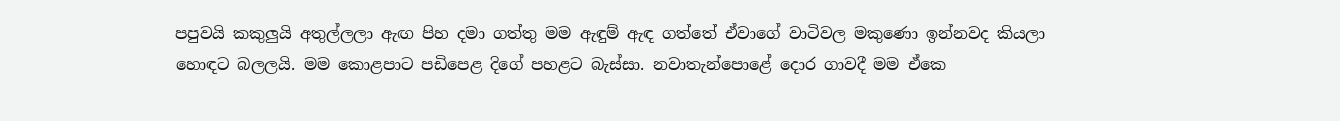පපුවයි කකුලුයි අතුල්ලලා ඇඟ පිහ දමා ගත්තු මම ඇඳුම් ඇඳ ගත්තේ ඒවාගේ වාටිවල මකුණො ඉන්නවද කියලා හොඳට බලලයි. මම කොළපාට පඩිපෙළ දිගේ පහළට බැස්සා. නවාතැන්පොළේ දොර ගාවදී මම ඒකෙ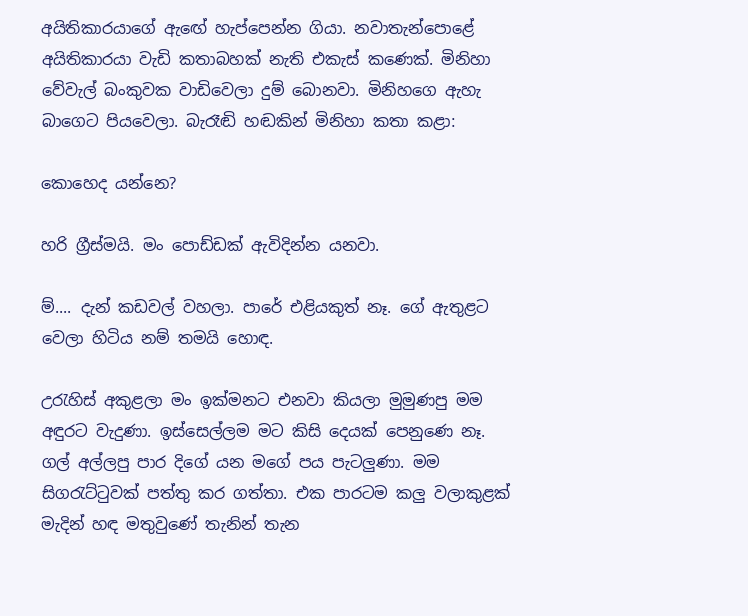අයිතිකාරයාගේ ඇ‍ඟේ හැප්පෙන්න ගියා. නවාතැන්පොළේ අයිතිකාරයා වැඩි කතාබහක් නැති එකැස් කණෙක්. මිනිහා වේවැල් බංකුවක වාඩිවෙලා දුම් බොනවා. මිනිහගෙ ඇහැ බාගෙට පියවෙලා. බැරෑඬි හඬකින් මිනිහා කතා කළා:

කොහෙද යන්නෙ?

හරි ග්‍රීස්මයි. මං පොඩ්ඩක් ඇවිදින්න යනවා.

ම්.... දැන් කඩවල් වහලා. පාරේ එළියකුත් නෑ. ගේ ඇතුළට වෙලා හිටිය නම් තමයි හොඳ.

උරැහිස් අකුළලා මං ඉක්මනට එනවා කියලා මුමුණපු මම අඳුරට වැදුණා. ඉස්සෙල්ලම මට කිසි දෙයක් පෙනුණෙ නෑ. ගල් අල්ලපු පාර දිගේ යන මගේ පය පැටලුණා. මම සිගරැට්ටුවක් පත්තු කර ගත්තා. එක පාරටම කලු වලාකුළක් මැදින් හඳ මතුවුණේ තැනින් තැන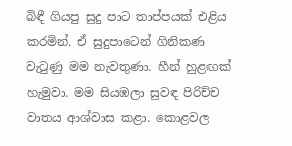බිඳී ගියපු සුදු පාට තාප්පයක් එළිය කරමින්. ඒ සුදුපාටෙන් ගිනිකණ වැටුණු මම නැවතුණා. හීන් හුළඟක් හැමුවා. මම සියඹලා සුවඳ පිරිච්ච වාතය ආශ්වාස කළා. කොළවල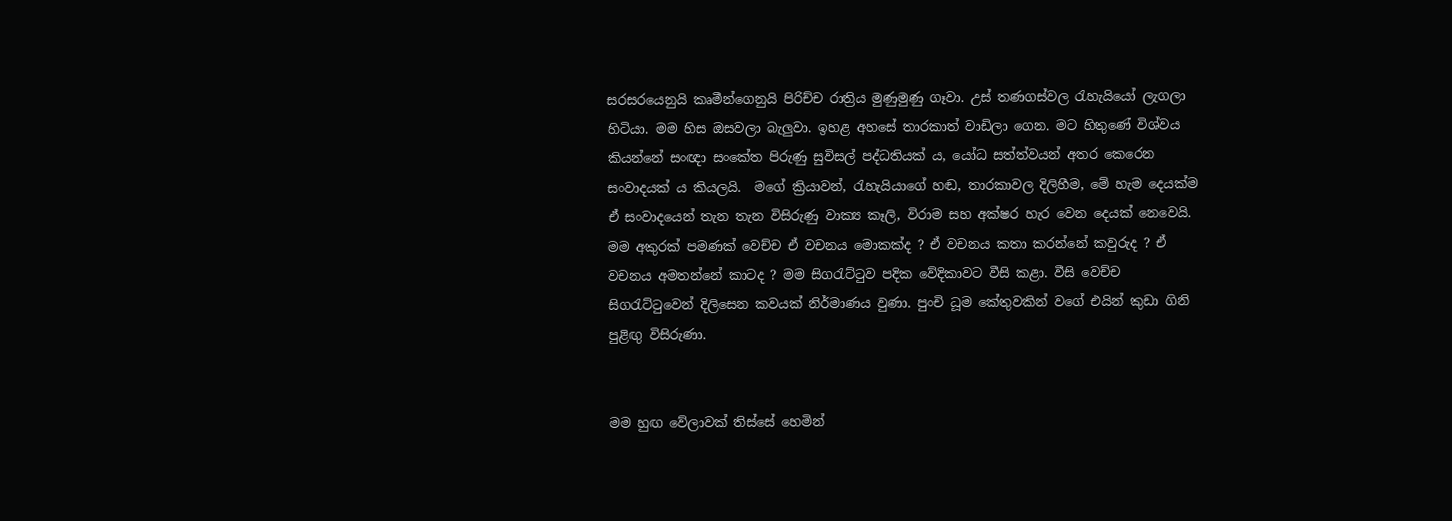සරසරයෙනුයි කෘමීන්ගෙනුයි පිරිච්ච රාත්‍රිය මුණුමුණු ගෑවා. උස් තණගස්වල රැහැයියෝ ලැගලා හිටියා. මම හිස ඔසවලා බැලුවා. ඉහළ අහසේ තාරකාත් වාඩිලා ගෙන. මට හිතුණේ විශ්වය කියන්නේ සංඥා සංකේත පිරුණු සුවිසල් පද්ධතියක් ය, යෝධ සත්ත්වයන් අතර කෙරෙන සංවාදයක් ය කියලයි.  මගේ ක්‍රියාවන්, රැහැයියාගේ හඬ, තාරකාවල දිලිහීම, මේ හැම දෙයක්ම ඒ සංවාදයෙන් තැන තැන විසිරුණු වාක්‍ය කෑලි, විරාම සහ අක්ෂර හැර වෙන දෙයක් නෙවෙයි. මම අකුරක් පමණක් වෙච්ච ඒ වචනය මොකක්ද ? ඒ වචනය කතා කරන්නේ කවුරුද ? ඒ වචනය අමතන්නේ කාටද ? මම සිගරැට්ටුව පදික වේදිකාවට වීසි කළා. වීසි වෙච්ච සිගරැට්ටුවෙන් දිලිසෙන කවයක් නිර්මාණය වුණා. පුංචි ධූම කේතුවකින් වගේ එයින් කුඩා ගිනි පුළිඟු විසිරුණා.


මම හුඟ වේලාවක් තිස්සේ හෙමින්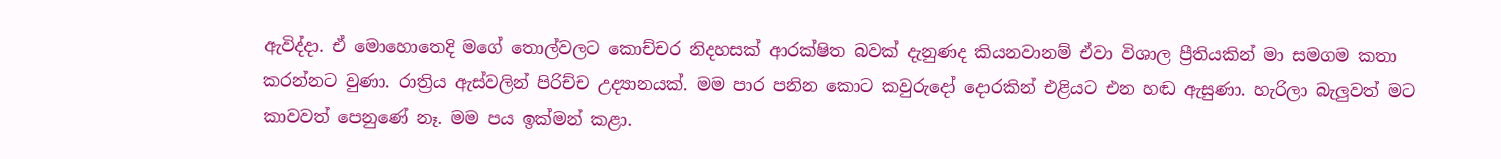ඇවිද්දා. ඒ මොහොතෙදි මගේ තොල්වලට කොච්චර නිදහසක් ආරක්ෂිත බවක් දැනුණද කියනවානම් ඒවා විශාල ප්‍රීතියකින් මා සමගම කතා කරන්නට වුණා. රාත්‍රිය ඇස්වලින් පිරිච්ච උද්‍යානයක්. මම පාර පනින කොට කවු‍රුදෝ දොරකින් එළියට එන හඬ ඇසුණා. හැරිලා බැලුවත් මට කාවවත් පෙනුණේ නෑ. මම පය ඉක්මන් කළා.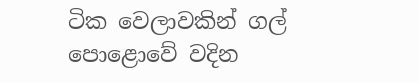ටික වෙලාවකින් ගල් පොළොවේ වදින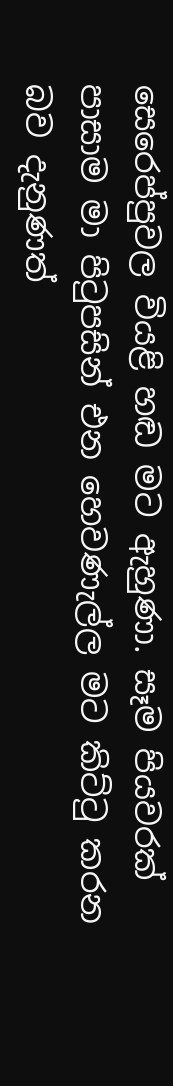සෙරෙප්පුවල වියළි හඬ මට ඇහුණා. සෑම පියවරක් පාසාම මා පිටුපසින් එන හෙවණැල්ල මට කිට්ටු කරන බව දැනුණත්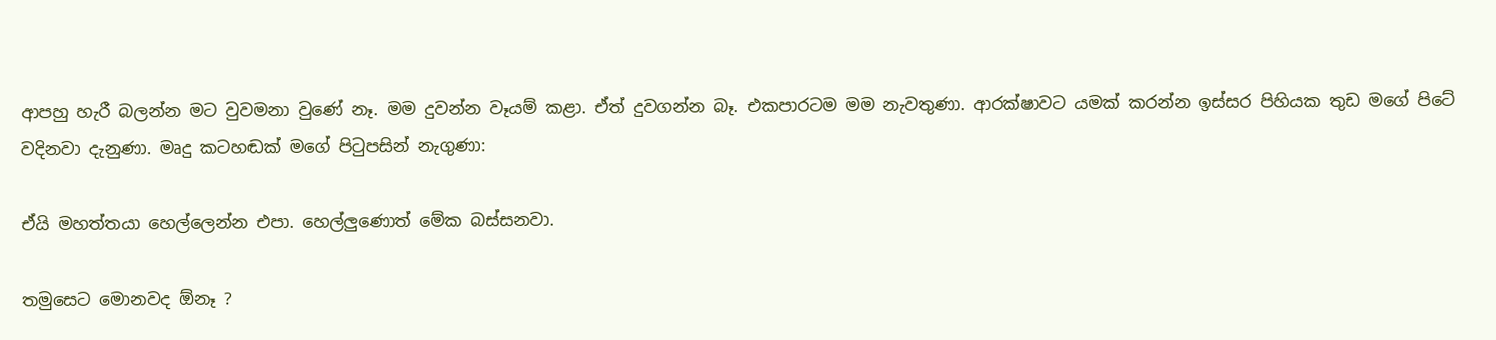ආපහු හැරී බලන්න මට වුවමනා වුණේ නෑ. මම දුවන්න වෑයම් කළා. ඒත් දුවගන්න බෑ. එකපාරටම මම නැවතුණා. ආරක්ෂාවට යමක් කරන්න ඉස්සර පිහියක තුඩ මගේ පිටේ වදිනවා දැනුණා. මෘදු කටහඬක් මගේ පිටුපසින් නැගුණා:

ඒයි මහත්තයා හෙල්ලෙන්න එපා. හෙල්ලුණොත් මේක බස්සනවා.

තමුසෙට මොනවද ඕනෑ ?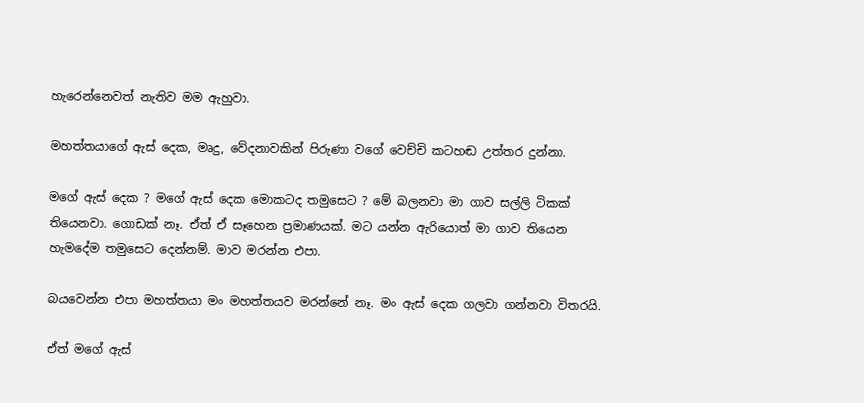හැරෙන්නෙවත් නැතිව මම ඇහුවා.

මහත්තයාගේ ඇස් දෙක, මෘදු, වේදනාවකින් පිරුණා වගේ වෙච්චි කටහඬ උත්තර දුන්නා.

මගේ ඇස් දෙක ? මගේ ඇස් දෙක මොකටද තමුසෙට ? මේ බලනවා මා ගාව සල්ලි ටිකක් තියෙනවා. ගොඩක් නෑ. ඒත් ඒ සෑහෙන ප්‍රමාණයක්. මට යන්න ඇරියොත් මා ගාව තියෙන හැමදේම තමුසෙට දෙන්නම්. මාව මරන්න එපා.

බයවෙන්න එපා මහත්තයා මං මහත්තයව මරන්නේ නෑ. මං ඇස්‍ දෙක ගලවා ගන්නවා විතරයි.

ඒත් ‍මගේ ඇස්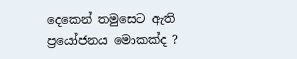දෙකෙන් තමුසෙට ඇති ප්‍රයෝජනය මොකක්ද ?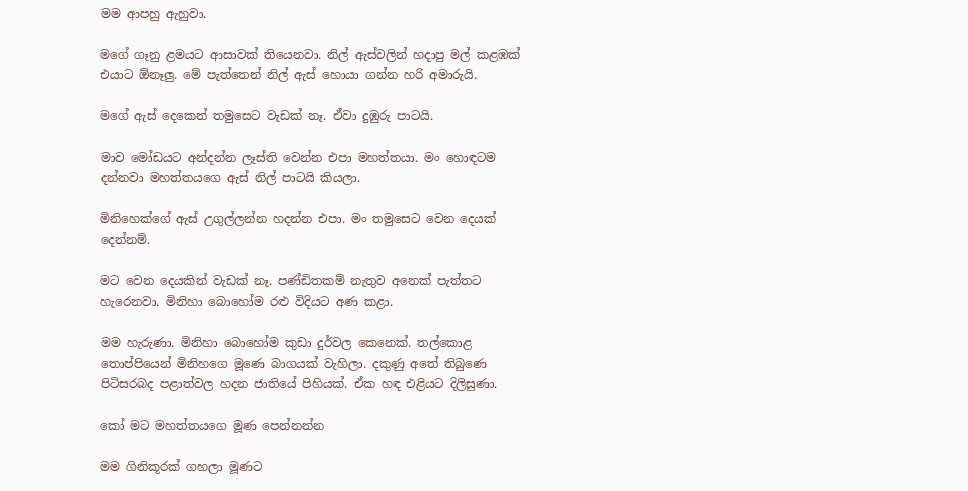මම ආපහු ඇහුවා.

මගේ ගෑනු ළමයට ආසාවක් තියෙනවා. නිල් ඇස්වලින් හදාපු මල් කළඹක් එයාට ඕනෑලු. මේ පැත්තෙන් නිල් ඇස් හොයා ගන්න හරි අමාරුයි.

මගේ ඇස් දෙකෙන් තමුසෙට වැඩක් නෑ. ඒවා දුඹුරු පාටයි.

මාව මෝඩයට අන්දන්න ලෑස්ති වෙන්න එපා මහත්තයා. මං හොඳටම දන්නවා මහත්තයගෙ ඇස් නිල් පාටයි කියලා.

මිනිහෙක්ගේ ඇස් උගුල්ලන්න හදන්න එපා. මං තමුසෙට වෙන දෙයක් දෙන්නම්.

මට වෙන දෙයකින් වැඩක් නෑ. පණ්ඩිතකම් නැතුව අනෙක් පැත්තට හැරෙනවා. මිනිහා බොහෝම රළු විදියට අණ කළා.

මම හැරුණා. මිනිහා බොහෝම කුඩා දුර්වල කෙනෙක්. තල්කොළ තොප්පියෙන් මිනිහගෙ මූණෙ බාගයක් වැහිලා. දකුණු අතේ තිබුණෙ පිටිසරබද පළාත්වල හදන ජාතියේ පිහියක්. ඒක හඳ එළියට දිලිසුණා.

කෝ මට මහත්තයගෙ මූණ පෙන්නන්න

මම ගිනිකූරක් ගහලා මූණට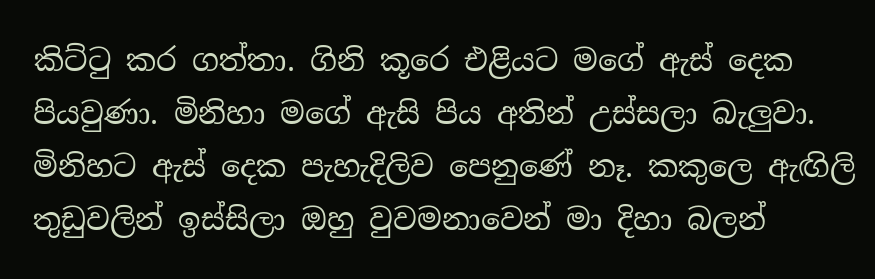කිට්ටු කර ගත්තා. ගිනි කූරෙ එළියට මගේ ඇස් දෙක පියවුණා. මිනිහා මගේ ඇසි පිය අතින් උස්සලා බැලුවා. මිනිහට ඇස් දෙක පැහැදිලිව පෙනුණේ නෑ. කකුලෙ ඇඟිලි තුඩුවලින් ඉස්සිලා ඔහු වුවමනාවෙන් මා දිහා බලන්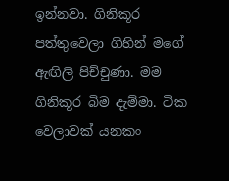ඉන්නවා. ගිනිකූර පත්තුවෙලා ගිහින් මගේ ඇඟිලි පිච්චුණා. මම ගිනිකූර බිම දැම්මා. ටික වෙලාවක් යනකං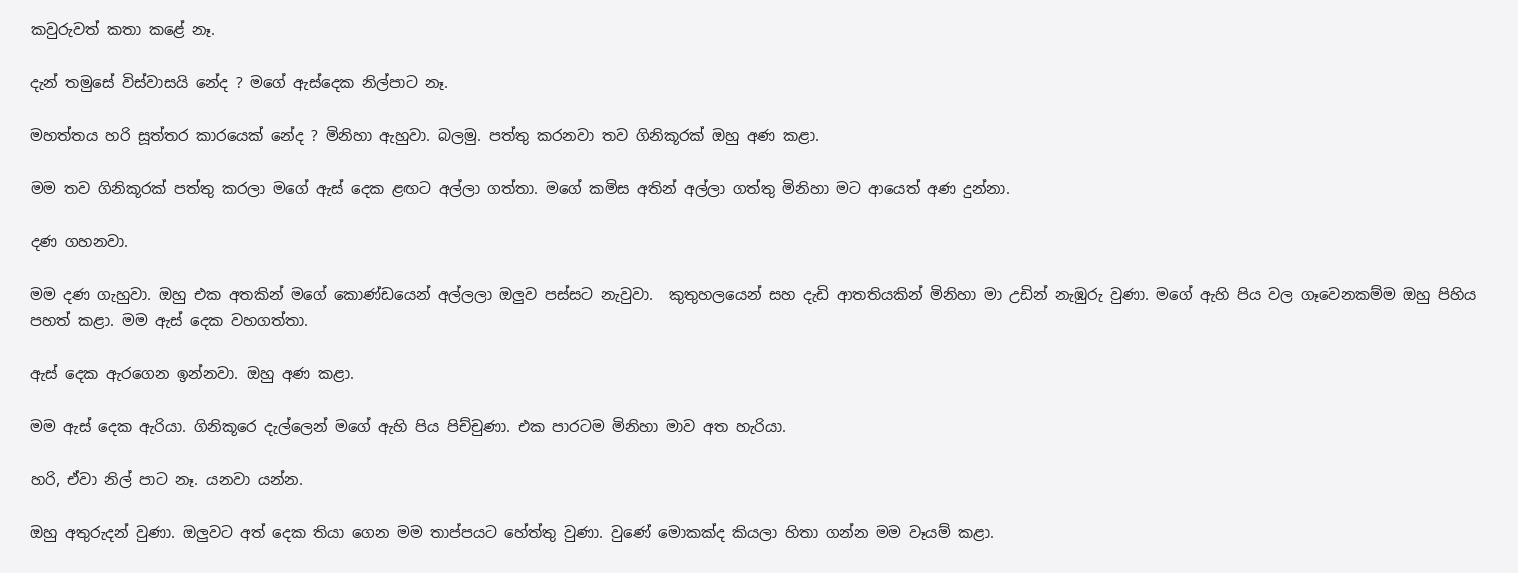කවුරුවත් කතා කළේ නෑ.

දැන් තමුසේ විස්වාසයි නේද ? මගේ ඇස්දෙක නිල්පාට නෑ.

මහත්තය හරි සූත්තර කාරයෙක් නේද ? මිනිහා ඇහුවා. බලමු. පත්තු කරනවා තව ගිනිකූරක් ඔහු අණ කළා.

මම තව ගිනිකූරක් පත්තු කරලා මගේ ඇස් දෙක ළඟට අල්ලා ගත්තා. මගේ කමිස අතින් අල්ලා ගත්තු මිනිහා මට ආයෙත් අණ දුන්නා.

දණ ගහනවා.

මම දණ ගැහුවා. ඔහු එක අතකින් මගේ කොණ්ඩයෙන් අල්ලලා ඔලුව පස්සට නැවුවා.  කුතුහලයෙන් සහ දැඩි ආතතියකින් මිනිහා මා උඩින් නැඹුරු වුණා. මගේ ඇහි පිය වල ගෑවෙනකම්ම ඔහු පිහිය පහත් කළා. මම ඇස් දෙක වහගත්තා.

ඇස් දෙක ඇරගෙන ඉන්නවා. ඔහු අණ කළා.

මම ඇස් දෙක ඇරියා. ගිනිකූරෙ දැල්ලෙන් මගේ ඇහි පිය පිච්චුණා. එක පාරටම මිනිහා මාව අත හැරියා.

හරි, ඒවා නිල් පාට නෑ. යනවා යන්න.

ඔහු අතුරුදන් වුණා. ඔලුවට අත් දෙක තියා ගෙන මම තාප්පයට හේත්තු වුණා. වුණේ මොකක්ද කියලා හිතා ගන්න මම වෑයම් කළා.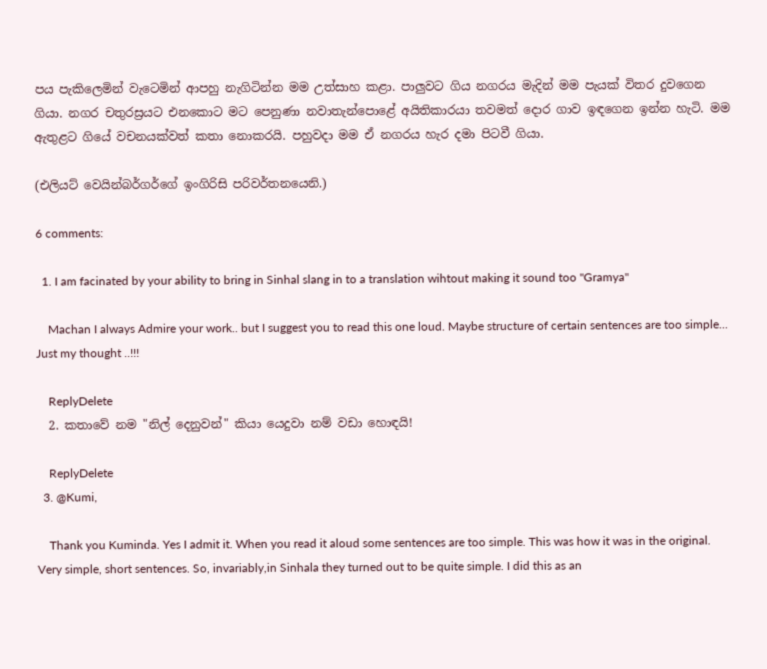පය පැකිලෙමින් වැටෙමින් ආපහු නැගිටින්න මම උත්සාහ කළා. පාලුවට ගිය නගරය මැදින් මම පැයක් විතර දුවගෙන ගියා. නගර චතුරස්‍රයට එනකොට මට පෙනුණා නවාතැන්පොළේ අයිතිකාරයා තවමත් දොර ගාව ඉඳගෙන ඉන්න හැටි. මම ඇතුළට ගියේ වචනයක්වත් කතා නොකරයි. පහුවදා මම ඒ නගරය හැර දමා පිටවී ගියා.

(එලියට් වෙයින්බර්ගර්ගේ ඉංගිරිසි පරිවර්තනයෙනි.)

6 comments:

  1. I am facinated by your ability to bring in Sinhal slang in to a translation wihtout making it sound too "Gramya"

    Machan I always Admire your work.. but I suggest you to read this one loud. Maybe structure of certain sentences are too simple... Just my thought ..!!!

    ReplyDelete
  2. කතාවේ නම "නිල් දෙනුවන්" කියා යෙදුවා නම් වඩා හොඳයි!

    ReplyDelete
  3. @Kumi,

    Thank you Kuminda. Yes I admit it. When you read it aloud some sentences are too simple. This was how it was in the original. Very simple, short sentences. So, invariably,in Sinhala they turned out to be quite simple. I did this as an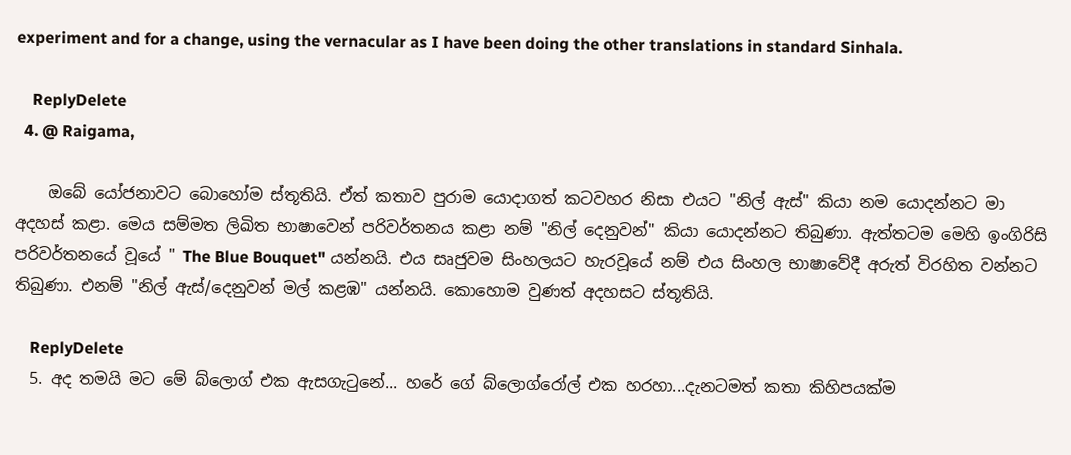experiment and for a change, using the vernacular as I have been doing the other translations in standard Sinhala.

    ReplyDelete
  4. @ Raigama,

    ඔබේ යෝජනාවට බොහෝම ස්තූතියි. ඒත් කතාව පුරාම යොදාගත් කටවහර නිසා එයට "නිල් ඇස්" කියා නම යොදන්නට මා අදහස් කළා. මෙය සම්මත ලිඛිත භාෂාවෙන් පරිවර්තනය කළා නම් "නිල් දෙනුවන්" කියා යොදන්නට තිබුණා. ඇත්තටම මෙහි ඉංගිරිසි පරිවර්තනයේ වූයේ " The Blue Bouquet" යන්නයි. එය සෘජුවම සිංහලයට හැරවූයේ නම් එය සිංහල භාෂාවේදී අරුත් විරහිත වන්නට තිබුණා. එනම් "නිල් ඇස්/දෙනුවන් මල් කළඹ" යන්නයි. කොහොම වුණත් අදහසට ස්තූතියි.

    ReplyDelete
  5. අද තමයි මට මේ බ්ලොග් එක ඇසගැටුනේ... හරේ ගේ බ්ලොග්රෝල් එක හරහා...දැනටමත් කතා කිහිපයක්ම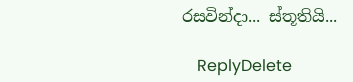රසවින්දා... ස්තූතියි...

    ReplyDelete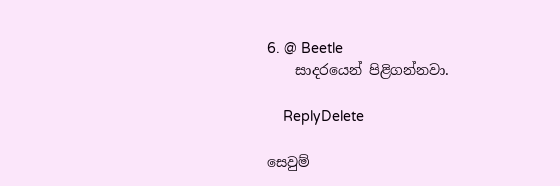6. @ Beetle
    සාදරයෙන් පිළිගන්නවා.

    ReplyDelete

සෙවුම්